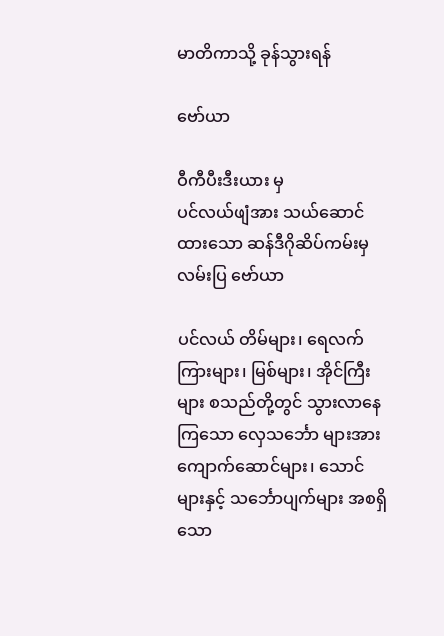မာတိကာသို့ ခုန်သွားရန်

ဗော်ယာ

ဝီကီပီးဒီးယား မှ
ပင်လယ်ဖျံအား သယ်ဆောင်ထားသော ဆန်ဒီဂိုဆိပ်ကမ်းမှ လမ်းပြ ဗော်ယာ

ပင်လယ် တိမ်များ၊ ရေလက်ကြားများ၊ မြစ်များ၊ အိုင်ကြီးများ စသည်တို့တွင် သွားလာနေကြသော လှေသင်္ဘော များအား ကျောက်ဆောင်များ၊ သောင်များနှင့် သင်္ဘောပျက်များ အစရှိသော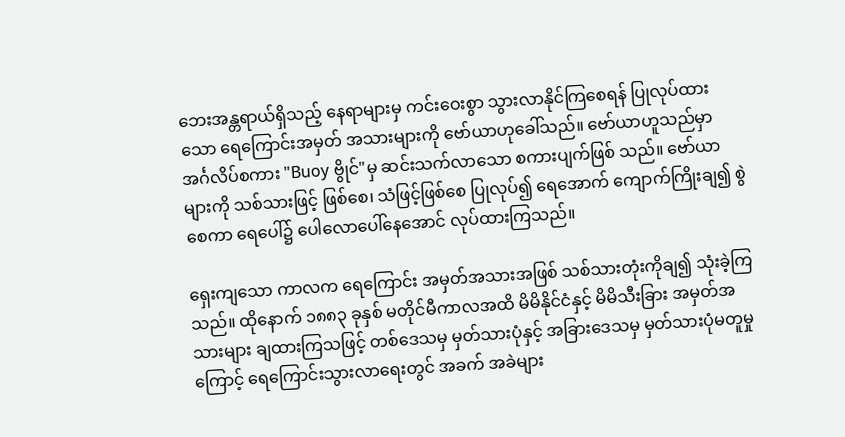ဘေးအန္တရာယ်ရှိသည့် နေရာများမှ ကင်းဝေးစွာ သွားလာနိုင်ကြစေရန် ပြုလုပ်ထားသော ရေကြောင်းအမှတ် အသားများကို ဗော်ယာဟုခေါ်သည်။ ဗော်ယာဟူသည်မှာ အင်္ဂလိပ်စကား "Buoy ဗွိုင်"မှ ဆင်းသက်လာသော စကားပျက်ဖြစ် သည်။ ဗော်ယာများကို သစ်သားဖြင့် ဖြစ်စေ၊ သံဖြင့်ဖြစ်စေ ပြုလုပ်၍ ရေအောက် ကျောက်ကြိုးချ၍ စွဲစေကာ ရေပေါ်၌ ပေါလောပေါ်နေအောင် လုပ်ထားကြသည်။

ရှေးကျသော ကာလက ရေကြောင်း အမှတ်အသားအဖြစ် သစ်သားတုံးကိုချ၍ သုံးခဲ့ကြသည်။ ထိုနောက် ၁၈၈၃ ခုနှစ် မတိုင်မီကာလအထိ မိမိနိုင်ငံနှင့် မိမိသီးခြား အမှတ်အသားများ ချထားကြသဖြင့် တစ်ဒေသမှ မှတ်သားပုံနှင့် အခြားဒေသမှ မှတ်သားပုံမတူမှုကြောင့် ရေကြောင်းသွားလာရေးတွင် အခက် အခဲများ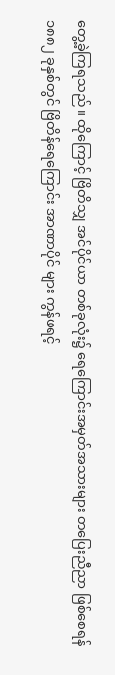တွေ့ခဲ့ကြရသည်။ ထိုကြောင့် ဗြိတိသျှ အင်ပိုင်ယာ တစ်ခုလုံး၌ ရေကြောင်းအမှတ်အသားများ တပြေးညီညာ ဖြစ်စေရန် ၁၈၈၂ ခုနှစ်တွင် ဗြိတိန်ရေကြောင်း အာဏာပိုင် များ ကွန်ဖရင့်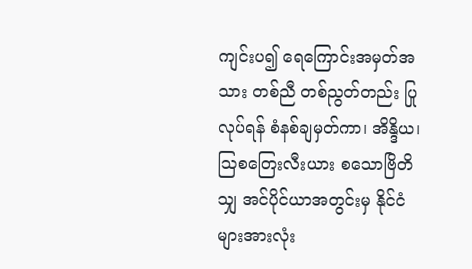ကျင်းပ၍ ရေကြောင်းအမှတ်အသား တစ်ညီ တစ်ညွတ်တည်း ပြုလုပ်ရန် စံနစ်ချမှတ်ကာ၊ အိန္ဒိယ၊ ဩစတြေးလီးယား စသောဗြိတိသျှ အင်ပိုင်ယာအတွင်းမှ နိုင်ငံများအားလုံး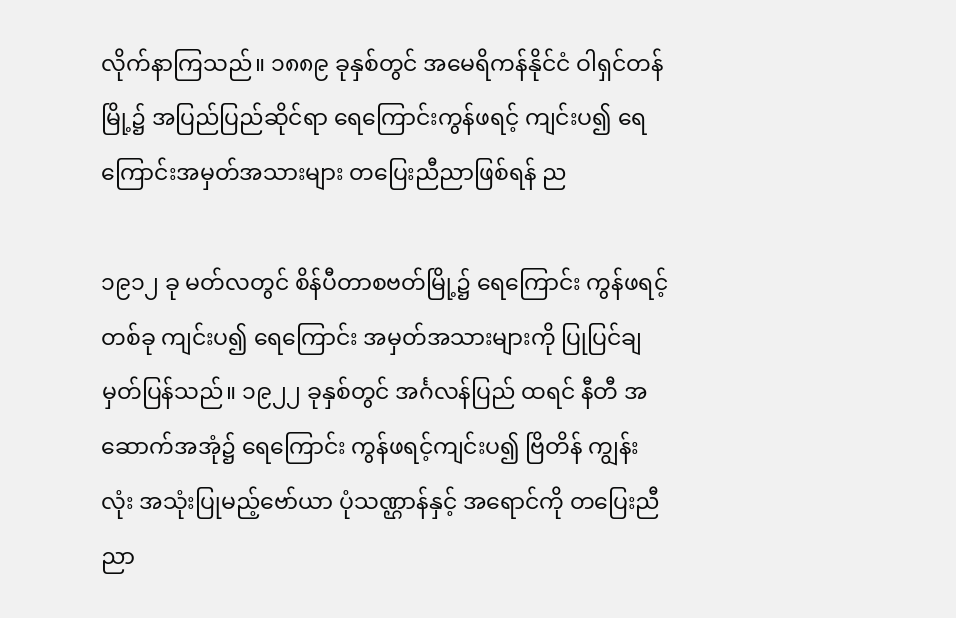လိုက်နာကြသည်။ ၁၈၈၉ ခုနှစ်တွင် အမေရိကန်နိုင်ငံ ဝါရှင်တန်မြို့၌ အပြည်ပြည်ဆိုင်ရာ ရေကြောင်းကွန်ဖရင့် ကျင်းပ၍ ရေကြောင်းအမှတ်အသားများ တပြေးညီညာဖြစ်ရန် ည

၁၉၁၂ ခု မတ်လတွင် စိန်ပီတာစဗတ်မြို့၌ ရေကြောင်း ကွန်ဖရင့် တစ်ခု ကျင်းပ၍ ရေကြောင်း အမှတ်အသားများကို ပြုပြင်ချမှတ်ပြန်သည်။ ၁၉၂၂ ခုနှစ်တွင် အင်္ဂလန်ပြည် ထရင် နီတီ အဆောက်အအုံ၌ ရေကြောင်း ကွန်ဖရင့်ကျင်းပ၍ ဗြိတိန် ကျွန်းလုံး အသုံးပြုမည့်ဗော်ယာ ပုံသဏ္ဌာန်နှင့် အရောင်ကို တပြေးညီညာ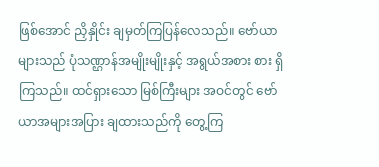ဖြစ်အောင် ညှိနှိုင်း ချမှတ်ကြပြန်လေသည်။ ဗော်ယာများသည် ပုံသဏ္ဌာန်အမျိုးမျိုးနှင့် အရွယ်အစား စား ရှိကြသည်။ ထင်ရှားသော မြစ်ကြီးများ အဝင်တွင် ဗော်ယာအများအပြား ချထားသည်ကို တွေ့ကြ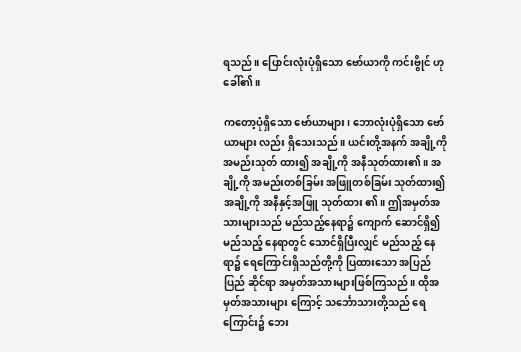ရသည်။ ပြောင်းလုံးပုံရှိသော ဗော်ယာကို ကင်းဗွိုင် ဟု ခေါ်၏။

ကတော့ပုံရှိသော ဗော်ယာများ၊ ဘောလုံးပုံရှိသော ဗော်ယာများ လည်း ရှိသေးသည်။ ယင်းတို့အနက် အချို့ကို အမည်းသုတ် ထား၍ အချို့ကို အနီသုတ်ထား၏။ အချို့ကို အမည်းတစ်ခြမ်း အဖြူတစ်ခြမ်း သုတ်ထား၍ အချို့ကို အနီနှင့်အဖြူ သုတ်ထား ၏။ ဤအမှတ်အသားများသည် မည်သည့်နေရာ၌ ကျောက် ဆောင်ရှိ၍ မည်သည့် နေရာတွင် သောင်ရှိပြီးလျှင် မည်သည့် နေရာ၌ ရေကြောင်းရှိသည်တို့ကို ပြထားသော အပြည်ပြည် ဆိုင်ရာ အမှတ်အသားများဖြစ်ကြသည်။ ထိုအမှတ်အသားများ ကြောင့် သင်္ဘောသားတို့သည် ရေကြောင်း၌ ဘေး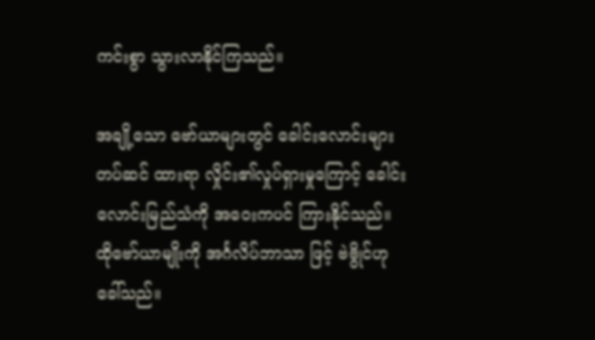ကင်းစွာ သွားလာနိုင်ကြသည်။

အချို့သော ဗော်ယာများတွင် ခေါင်းလောင်းများ တပ်ဆင် ထားရာ လှိုင်း၏လှုပ်ရှားမှုကြောင့် ခေါင်းလောင်းမြည်သံကို အဝေးကပင် ကြားနိုင်သည်။ ထိုဗော်ယာမျိုးကို အင်္ဂလိပ်ဘာသာ ဖြင့် ဗဲဗွိုင်ဟုခေါ်သည်။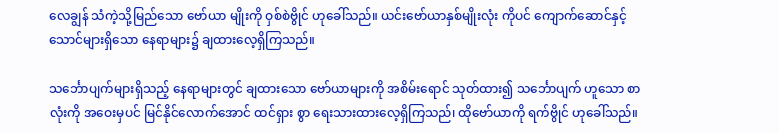လေချွန် သံကဲ့သို့မြည်သော ဗော်ယာ မျိုးကို ဝှစ်စဲဗွိုင် ဟုခေါ်သည်။ ယင်းဗော်ယာနှစ်မျိုးလုံး ကိုပင် ကျောက်ဆောင်နှင့် သောင်များရှိသော နေရာများ၌ ချထားလေ့ရှိကြသည်။

သင်္ဘောပျက်များရှိသည့် နေရာများတွင် ချထားသော ဗော်ယာများကို အစိမ်းရောင် သုတ်ထား၍ သင်္ဘောပျက် ဟူသော စာလုံးကို အဝေးမှပင် မြင်နိုင်လောက်အောင် ထင်ရှား စွာ ရေးသားထားလေ့ရှိကြသည်၊ ထိုဗော်ယာကို ရက်ဗွိုင် ဟုခေါ်သည်။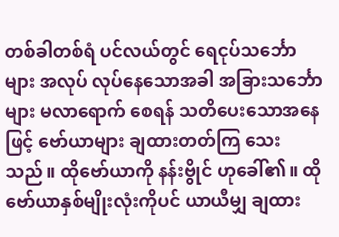တစ်ခါတစ်ရံ ပင်လယ်တွင် ရေငုပ်သင်္ဘောများ အလုပ် လုပ်နေသောအခါ အခြားသင်္ဘောများ မလာရောက် စေရန် သတိပေးသောအနေဖြင့် ဗော်ယာများ ချထားတတ်ကြ သေးသည်။ ထိုဗော်ယာကို နန်းဗွိုင် ဟုခေါ်၏။ ထိုဗော်ယာနှစ်မျိုးလုံးကိုပင် ယာယီမျှ ချထား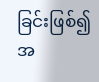ခြင်းဖြစ်၍ အ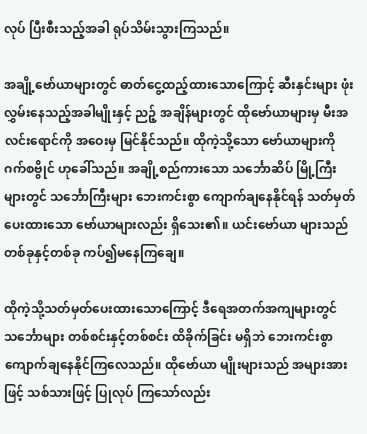လုပ် ပြီးစီးသည့်အခါ ရုပ်သိမ်းသွားကြသည်။

အချို့ဗော်ယာများတွင် ဓာတ်ငွေ့ထည့်ထားသောကြောင့် ဆီးနှင်းများ ဖုံးလွှမ်းနေသည့်အခါမျိုးနှင့် ညဉ့် အချိန်များတွင် ထိုဗော်ယာများမှ မီးအလင်းရောင်ကို အဝေးမှ မြင်နိုင်သည်။ ထိုကဲ့သို့သော ဗော်ယာများကို ဂက်စဗွိုင် ဟုခေါ်သည်။ အချို့စည်ကားသော သင်္ဘောဆိပ် မြို့ကြီးများတွင် သင်္ဘောကြီးများ ဘေးကင်းစွာ ကျောက်ချနေနိုင်ရန် သတ်မှတ် ပေးထားသော ဗော်ယာများလည်း ရှိသေး၏။ ယင်းဗော်ယာ များသည် တစ်ခုနှင့်တစ်ခု ကပ်၍မနေကြချေ။

ထိုကဲ့သို့သတ်မှတ်ပေးထားသောကြောင့် ဒီရေအတက်အကျများတွင် သင်္ဘောများ တစ်စင်းနှင့်တစ်စင်း ထိခိုက်ခြင်း မရှိဘဲ ဘေးကင်းစွာ ကျောက်ချနေနိုင်ကြလေသည်။ ထိုဗော်ယာ မျိုးများသည် အများအားဖြင့် သစ်သားဖြင့် ပြုလုပ် ကြသော်လည်း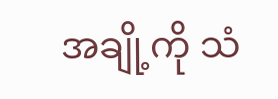အချို့ကို သံ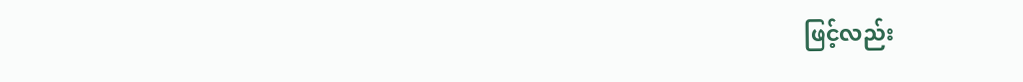ဖြင့်လည်း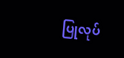ပြုလုပ်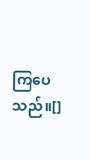ကြပေသည်။[]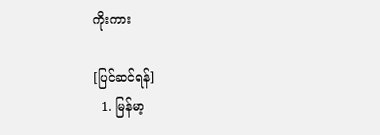ကိုးကား

[ပြင်ဆင်ရန်]
  1. မြန်မာ့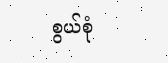စွယ်စုံ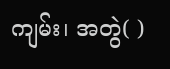ကျမ်း၊ အတွဲ( )